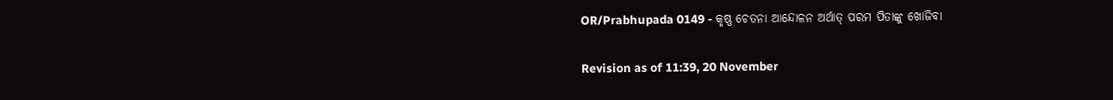OR/Prabhupada 0149 - କୃଷ୍ଣ ଚେତନା ଆନ୍ଦୋଳନ ଅର୍ଥାତ୍ ପରମ ପିତାଙ୍କୁ ଖୋଜିବା

Revision as of 11:39, 20 November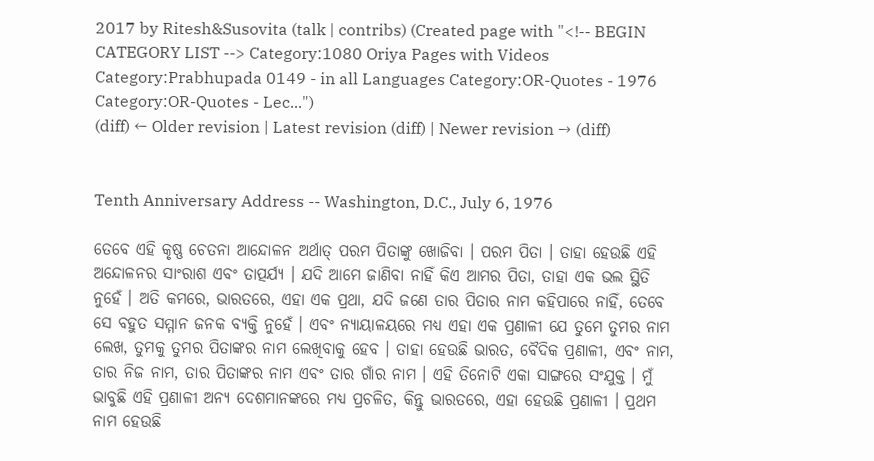2017 by Ritesh&Susovita (talk | contribs) (Created page with "<!-- BEGIN CATEGORY LIST --> Category:1080 Oriya Pages with Videos Category:Prabhupada 0149 - in all Languages Category:OR-Quotes - 1976 Category:OR-Quotes - Lec...")
(diff) ← Older revision | Latest revision (diff) | Newer revision → (diff)


Tenth Anniversary Address -- Washington, D.C., July 6, 1976

ତେବେ ଏହି କୃଷ୍ଣ ଚେତନା ଆନ୍ଦୋଳନ ଅର୍ଥାତ୍ ପରମ ପିତାଙ୍କୁ ଖୋଜିବା । ପରମ ପିତା । ତାହା ହେଉଛି ଏହି ଅନ୍ଦୋଳନର ସାଂରାଶ ଏବଂ ତାତ୍ପର୍ଯ୍ୟ । ଯଦି ଆମେ ଜାଣିବା ନାହିଁ କିଏ ଆମର ପିତା, ତାହା ଏକ ଭଲ ସ୍ଥିତି ନୁହେଁ । ଅତି କମରେ, ଭାରତରେ, ଏହା ଏକ ପ୍ରଥା, ଯଦି ଜଣେ ତାର ପିତାର ନାମ କହିପାରେ ନାହିଁ, ତେବେ ସେ ବହୁତ ସମ୍ମାନ ଜନକ ବ୍ୟକ୍ତି ନୁହେଁ । ଏବଂ ନ୍ୟାୟାଳୟରେ ମଧ୍ୟ ଏହା ଏକ ପ୍ରଣାଳୀ ଯେ ତୁମେ ତୁମର ନାମ ଲେଖ, ତୁମକୁ ତୁମର ପିତାଙ୍କର ନାମ ଲେଖିବାକୁ ହେବ । ତାହା ହେଉଛି ଭାରତ, ବୈଦିକ ପ୍ରଣାଳୀ, ଏବଂ ନାମ, ତାର ନିଜ ନାମ, ତାର ପିତାଙ୍କର ନାମ ଏବଂ ତାର ଗାଁର ନାମ । ଏହି ତିନୋଟି ଏକା ସାଙ୍ଗରେ ସଂଯୁକ୍ତ । ମୁଁ ଭାବୁଛି ଏହି ପ୍ରଣାଳୀ ଅନ୍ୟ ଦେଶମାନଙ୍କରେ ମଧ୍ୟ ପ୍ରଚଳିତ, କିନ୍ତୁ ଭାରତରେ, ଏହା ହେଉଛି ପ୍ରଣାଳୀ । ପ୍ରଥମ ନାମ ହେଉଛି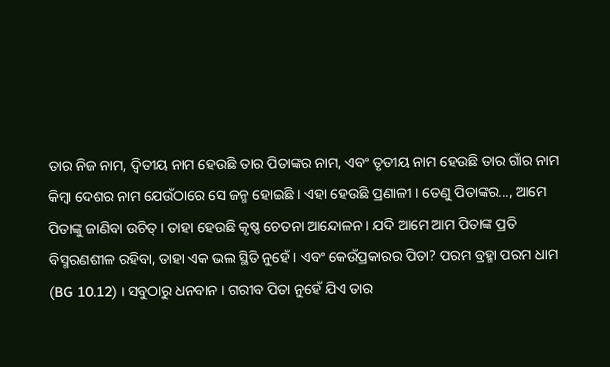ତାର ନିଜ ନାମ, ଦ୍ଵିତୀୟ ନାମ ହେଉଛି ତାର ପିତାଙ୍କର ନାମ, ଏବଂ ତୃତୀୟ ନାମ ହେଉଛି ତାର ଗାଁର ନାମ କିମ୍ଵା ଦେଶର ନାମ ଯେଉଁଠାରେ ସେ ଜନ୍ମ ହୋଇଛି । ଏହା ହେଉଛି ପ୍ରଣାଳୀ । ତେଣୁ ପିତାଙ୍କର..., ଆମେ ପିତାଙ୍କୁ ଜାଣିବା ଉଚିତ୍ । ତାହା ହେଉଛି କୃଷ୍ଣ ଚେତନା ଆନ୍ଦୋଳନ । ଯଦି ଆମେ ଆମ ପିତାଙ୍କ ପ୍ରତି ବିସ୍ମରଣଶୀଳ ରହିବା, ତାହା ଏକ ଭଲ ସ୍ଥିତି ନୁହେଁ । ଏବଂ କେଉଁପ୍ରକାରର ପିତା? ପରମ ବ୍ରହ୍ମା ପରମ ଧାମ (BG 10.12) । ସବୁଠାରୁ ଧନବାନ । ଗରୀବ ପିତା ନୁହେଁ ଯିଏ ତାର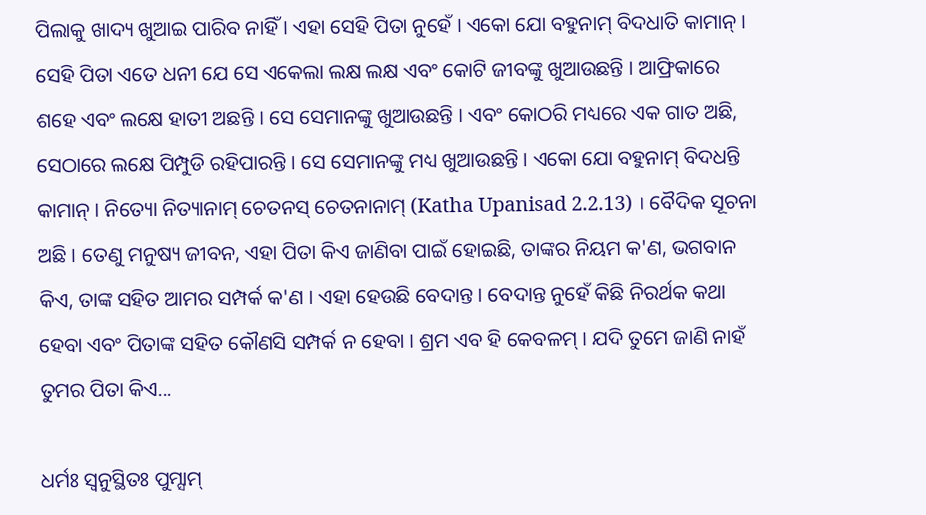ପିଲାକୁ ଖାଦ୍ୟ ଖୁଆଇ ପାରିବ ନାହିଁ । ଏହା ସେହି ପିତା ନୁହେଁ । ଏକୋ ଯୋ ବହୁନାମ୍ ବିଦଧାତି କାମାନ୍ । ସେହି ପିତା ଏତେ ଧନୀ ଯେ ସେ ଏକେଲା ଲକ୍ଷ ଲକ୍ଷ ଏବଂ କୋଟି ଜୀବଙ୍କୁ ଖୁଆଉଛନ୍ତି । ଆଫ୍ରିକାରେ ଶହେ ଏବଂ ଲକ୍ଷେ ହାତୀ ଅଛନ୍ତି । ସେ ସେମାନଙ୍କୁ ଖୁଆଉଛନ୍ତି । ଏବଂ କୋଠରି ମଧ୍ୟରେ ଏକ ଗାତ ଅଛି, ସେଠାରେ ଲକ୍ଷେ ପିମ୍ପୁଡି ରହିପାରନ୍ତି । ସେ ସେମାନଙ୍କୁ ମଧ୍ୟ ଖୁଆଉଛନ୍ତି । ଏକୋ ଯୋ ବହୁନାମ୍ ବିଦଧନ୍ତି କାମାନ୍ । ନିତ୍ୟୋ ନିତ୍ୟାନାମ୍ ଚେତନସ୍ ଚେତନାନାମ୍ (Katha Upanisad 2.2.13) । ବୈଦିକ ସୂଚନା ଅଛି । ତେଣୁ ମନୁଷ୍ୟ ଜୀବନ, ଏହା ପିତା କିଏ ଜାଣିବା ପାଇଁ ହୋଇଛି, ତାଙ୍କର ନିୟମ କ'ଣ, ଭଗବାନ କିଏ, ତାଙ୍କ ସହିତ ଆମର ସମ୍ପର୍କ କ'ଣ । ଏହା ହେଉଛି ବେଦାନ୍ତ । ବେଦାନ୍ତ ନୁହେଁ କିଛି ନିରର୍ଥକ କଥା ହେବା ଏବଂ ପିତାଙ୍କ ସହିତ କୌଣସି ସମ୍ପର୍କ ନ ହେବା । ଶ୍ରମ ଏବ ହି କେବଳମ୍ । ଯଦି ତୁମେ ଜାଣି ନାହଁ ତୁମର ପିତା କିଏ...

ଧର୍ମଃ ସ୍ଵନୁସ୍ଥିତଃ ପୁମ୍ସାମ୍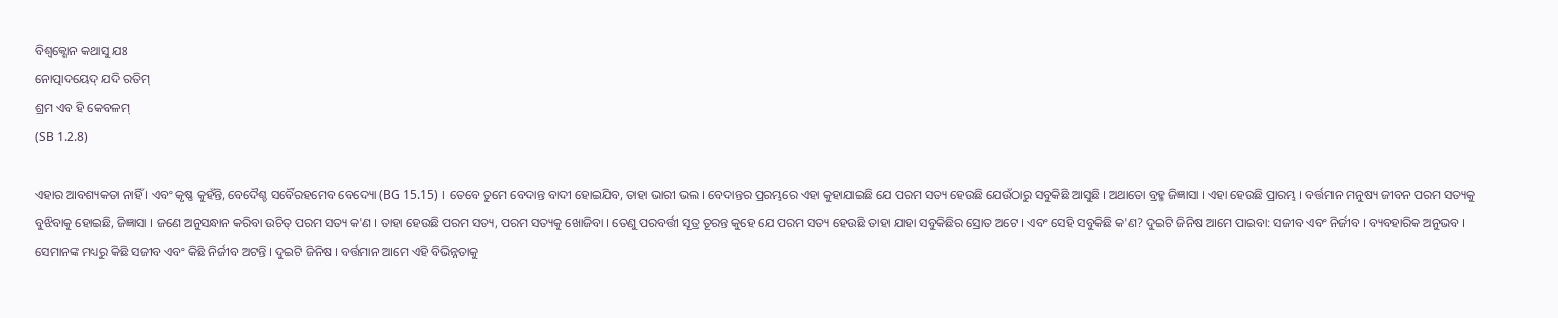ବିଶ୍ଵକ୍ଶୋନ କଥାସୁ ଯଃ
ନୋତ୍ପାଦୟେଦ୍ ଯଦି ରତିମ୍
ଶ୍ରମ ଏବ ହି କେବଳମ୍
(SB 1.2.8)

ଏହାର ଆବଶ୍ୟକତା ନାହିଁ । ଏବଂ କୃଷ୍ଣ କୁହଁନ୍ତି, ବେଦୈଶ୍ଚ ସର୍ବୈରହମେବ ବେଦ୍ୟୋ (BG 15.15) । ତେବେ ତୁମେ ବେଦାନ୍ତ ବାଦୀ ହୋଇଯିବ, ତାହା ଭାରୀ ଭଲ । ବେଦାନ୍ତର ପ୍ରରମ୍ଭରେ ଏହା କୁହାଯାଇଛି ଯେ ପରମ ସତ୍ୟ ହେଉଛି ଯେଉଁଠାରୁ ସବୁକିଛି ଆସୁଛି । ଅଥାତୋ ବ୍ରହ୍ମ ଜିଜ୍ଞାସା । ଏହା ହେଉଛି ପ୍ରାରମ୍ଭ । ବର୍ତ୍ତମାନ ମନୁଷ୍ୟ ଜୀବନ ପରମ ସତ୍ୟକୁ ବୁଝିବାକୁ ହୋଇଛି, ଜିଜ୍ଞାସା । ଜଣେ ଅନୁସନ୍ଧାନ କରିବା ଉଚିତ୍ ପରମ ସତ୍ୟ କ'ଣ । ତାହା ହେଉଛି ପରମ ସତ୍ୟ, ପରମ ସତ୍ୟକୁ ଖୋଜିବା । ତେଣୁ ପରବର୍ତ୍ତୀ ସୂତ୍ର ତୂରନ୍ତ କୁହେ ଯେ ପରମ ସତ୍ୟ ହେଉଛି ତାହା ଯାହା ସବୁକିଛିର ସ୍ରୋତ ଅଟେ । ଏବଂ ସେହି ସବୁକିଛି କ'ଣ? ଦୁଇଟି ଜିନିଷ ଆମେ ପାଇବା: ସଜୀବ ଏବଂ ନିର୍ଜୀବ । ବ୍ୟବହାରିକ ଅନୁଭବ । ସେମାନଙ୍କ ମଧ୍ୟରୁ କିଛି ସଜୀବ ଏବଂ କିଛି ନିର୍ଜୀବ ଅଟନ୍ତି । ଦୁଇଟି ଜିନିଷ । ବର୍ତ୍ତମାନ ଆମେ ଏହି ବିଭିନ୍ନତାକୁ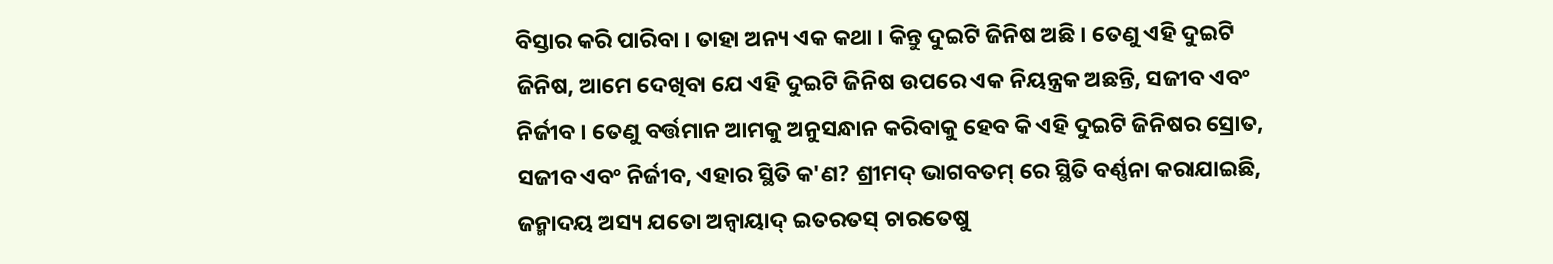ବିସ୍ତାର କରି ପାରିବା । ତାହା ଅନ୍ୟ ଏକ କଥା । କିନ୍ତୁ ଦୁଇଟି ଜିନିଷ ଅଛି । ତେଣୁ ଏହି ଦୁଇଟି ଜିନିଷ, ଆମେ ଦେଖିବା ଯେ ଏହି ଦୁଇଟି ଜିନିଷ ଉପରେ ଏକ ନିୟନ୍ତ୍ରକ ଅଛନ୍ତି, ସଜୀବ ଏବଂ ନିର୍ଜୀବ । ତେଣୁ ବର୍ତ୍ତମାନ ଆମକୁ ଅନୁସନ୍ଧାନ କରିବାକୁ ହେବ କି ଏହି ଦୁଇଟି ଜିନିଷର ସ୍ରୋତ, ସଜୀବ ଏବଂ ନିର୍ଜୀବ, ଏହାର ସ୍ଥିତି କ'ଣ? ଶ୍ରୀମଦ୍ ଭାଗବତମ୍ ରେ ସ୍ଥିତି ବର୍ଣ୍ଣନା କରାଯାଇଛି, ଜନ୍ମାଦୟ ଅସ୍ୟ ଯତୋ ଅନ୍ଵାୟାଦ୍ ଇତରତସ୍ ଚାରତେଷୁ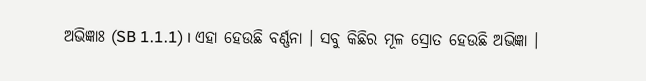ଅଭିଜ୍ଞାଃ (SB 1.1.1) । ଏହା ହେଉଛି ବର୍ଣ୍ଣନା । ସବୁ କିଛିର ମୂଳ ସ୍ରୋତ ହେଉଛି ଅଭିଜ୍ଞା ।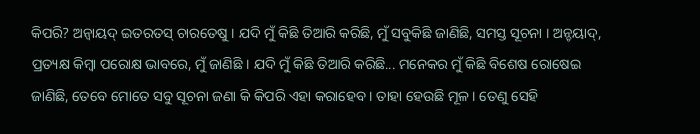କିପରି? ଅନ୍ଵାୟଦ୍ ଇତରତସ୍ ଚାରତେଷୁ । ଯଦି ମୁଁ କିଛି ତିଆରି କରିଛି, ମୁଁ ସବୁକିଛି ଜାଣିଛି, ସମସ୍ତ ସୂଚନା । ଅନ୍ଚୟାଦ୍, ପ୍ରତ୍ୟକ୍ଷ କିମ୍ଵା ପରୋକ୍ଷ ଭାବରେ, ମୁଁ ଜାଣିଛି । ଯଦି ମୁଁ କିଛି ତିଆରି କରିଛି... ମନେକର ମୁଁ କିଛି ବିଶେଷ ରୋଷେଇ ଜାଣିଛି, ତେବେ ମୋତେ ସବୁ ସୂଚନା ଜଣା କି କିପରି ଏହା କରାହେବ । ତାହା ହେଉଛି ମୂଳ । ତେଣୁ ସେହି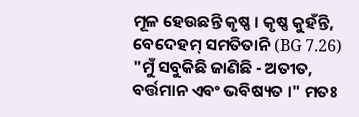ମୂଳ ହେଉଛନ୍ତି କୃଷ୍ଣ । କୃଷ୍ଣ କୁହଁନ୍ତି, ବେଦେହମ୍ ସମତିତାନି (BG 7.26) "ମୁଁ ସବୁକିଛି ଜାଣିଛି - ଅତୀତ, ବର୍ତ୍ତମାନ ଏବଂ ଭବିଷ୍ୟତ ।" ମତଃ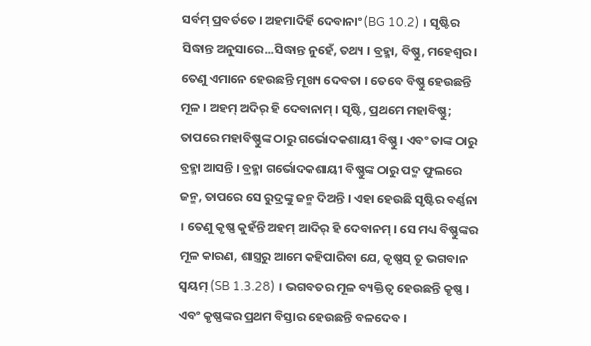ସର୍ବମ୍ ପ୍ରବର୍ତତେ । ଅହମାଦିର୍ହି ଦେବାନାଂ (BG 10.2) । ସୃଷ୍ଟିର ସିଦ୍ଧାନ୍ତ ଅନୁସାରେ...ସିଦ୍ଧାନ୍ତ ନୁହେଁ, ତଥ୍ୟ । ବ୍ରହ୍ମା, ବିଷ୍ଣୁ, ମହେଶ୍ଵର । ତେଣୁ ଏମାନେ ହେଉଛନ୍ତି ମୂଖ୍ୟ ଦେବତା । ତେବେ ବିଷ୍ଣୁ ହେଉଛନ୍ତି ମୂଳ । ଅହମ୍ ଅଦିର୍ ହି ଦେବାନାମ୍ । ସୃଷ୍ଟି, ପ୍ରଥମେ ମହାବିଷ୍ଣୁ; ତାପରେ ମହାବିଷ୍ଣୁଙ୍କ ଠାରୁ ଗର୍ଭୋଦକଶାୟୀ ବିଷ୍ଣୁ । ଏବଂ ତାଙ୍କ ଠାରୁ ବ୍ରହ୍ମା ଆସନ୍ତି । ବ୍ରହ୍ମା ଗର୍ଭୋଦକଶାୟୀ ବିଷ୍ଣୁଙ୍କ ଠାରୁ ପଦ୍ମ ଫୁଲରେ ଜନ୍ମ, ତାପରେ ସେ ରୁଦ୍ରଙ୍କୁ ଜନ୍ମ ଦିଅନ୍ତି । ଏହା ହେଉଛି ସୃଷ୍ଟିର ବର୍ଣ୍ଣନା । ତେଣୁ କୃଷ୍ଣ କୁହଁନ୍ତି ଅହମ୍ ଆଦିର୍ ହି ଦେବାନମ୍ । ସେ ମଧ୍ୟ ବିଷ୍ଣୁଙ୍କର ମୂଳ କାରଣ, ଶାସ୍ତ୍ରରୁ ଆମେ କହିପାରିବା ଯେ, କୃଷ୍ଣସ୍ ତୂ ଭଗବାନ ସ୍ଵୟମ୍ (SB 1.3.28) । ଭଗବତର ମୂଳ ବ୍ୟକ୍ତିତ୍ଵ ହେଉଛନ୍ତି କୃଷ୍ଣ । ଏବଂ କୃଷ୍ଣଙ୍କର ପ୍ରଥମ ବିସ୍ତାର ହେଉଛନ୍ତି ବଳଦେବ ।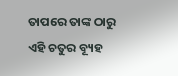ତାପରେ ତାଙ୍କ ଠାରୁ ଏହି ଚତୁର ବ୍ୟୂହ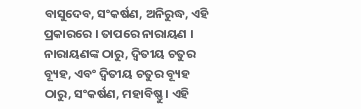ବାସୁଦେବ, ସଂକର୍ଷଣ, ଅନିରୁଦ୍ଧ, ଏହି ପ୍ରକାରରେ । ତାପରେ ନାରାୟଣ । ନାରାୟଣଙ୍କ ଠାରୁ, ଦ୍ଵିତୀୟ ଚତୁର ବ୍ୟୂହ, ଏବଂ ଦ୍ଵିତୀୟ ଚତୁର ବ୍ୟୂହ ଠାରୁ, ସଂକର୍ଷଣ, ମହାବିଷ୍ଣୁ । ଏହି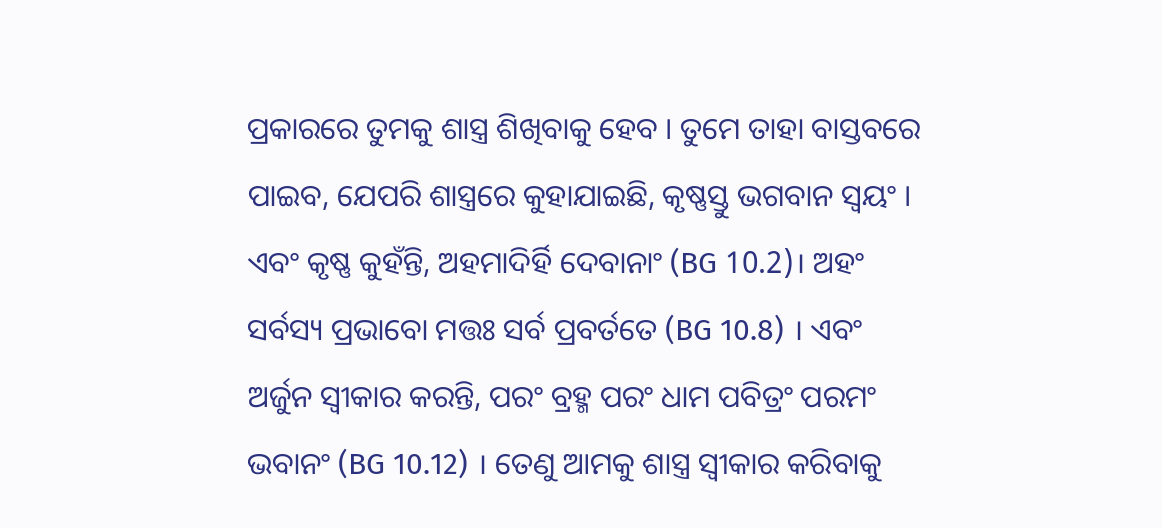ପ୍ରକାରରେ ତୁମକୁ ଶାସ୍ତ୍ର ଶିଖିବାକୁ ହେବ । ତୁମେ ତାହା ବାସ୍ତବରେ ପାଇବ, ଯେପରି ଶାସ୍ତ୍ରରେ କୁହାଯାଇଛି, କୃଷ୍ଣସ୍ତୁ ଭଗବାନ ସ୍ଵୟଂ । ଏବଂ କୃଷ୍ଣ କୁହଁନ୍ତି, ଅହମାଦିର୍ହି ଦେବାନାଂ (BG 10.2)। ଅହଂ ସର୍ବସ୍ୟ ପ୍ରଭାବୋ ମତ୍ତଃ ସର୍ବ ପ୍ରବର୍ତତେ (BG 10.8) । ଏବଂ ଅର୍ଜୁନ ସ୍ଵୀକାର କରନ୍ତି, ପରଂ ବ୍ରହ୍ମ ପରଂ ଧାମ ପବିତ୍ରଂ ପରମଂ ଭବାନଂ (BG 10.12) । ତେଣୁ ଆମକୁ ଶାସ୍ତ୍ର ସ୍ଵୀକାର କରିବାକୁ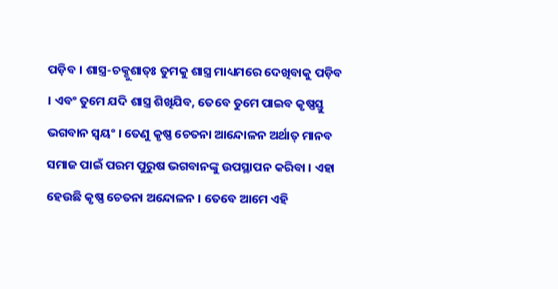ପଡ଼ିବ । ଶାସ୍ତ୍ର-ଚକ୍ଶୁଶାତ୍ଃ ତୁମକୁ ଶାସ୍ତ୍ର ମାଧ୍ୟମରେ ଦେଖିବାକୁ ପଡ଼ିବ । ଏବଂ ତୁମେ ଯଦି ଶାସ୍ତ୍ର ଶିଖିଯିବ, ତେବେ ତୁମେ ପାଇବ କୃଷ୍ଣସ୍ତୁ ଭଗବାନ ସ୍ଵୟଂ । ତେଣୁ କୃଷ୍ଣ ଚେତନା ଆନ୍ଦୋଳନ ଅର୍ଥାତ୍ ମାନବ ସମାଜ ପାଇଁ ପରମ ପୁରୁଷ ଭଗବାନଙ୍କୁ ଉପସ୍ଥାପନ କରିବା । ଏହା ହେଉଛି କୃଷ୍ଣ ଚେତନା ଅନ୍ଦୋଳନ । ତେବେ ଆମେ ଏହି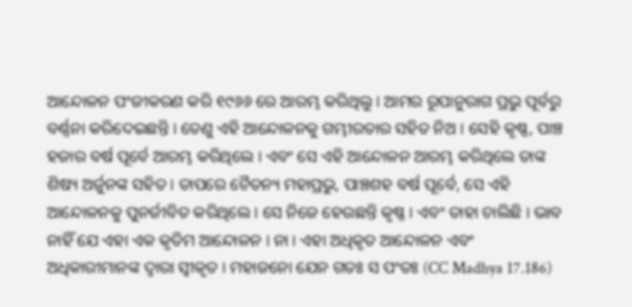ଆନ୍ଦୋଳନ ପଂଜୀକରଣ କରି ୧୯୬୬ ରେ ଆରମ୍ଭ କରିଥିଲୁ । ଆମର ରୂପାନୁରାଗ ପ୍ରଭୁ ପୂର୍ବରୁ ବର୍ଣ୍ଣନା କରିଦେଇଛନ୍ତି । ତେଣୁ ଏହି ଆନ୍ଦୋଳନକୁ ଗମ୍ଭୀରତାର ସହିତ ନିଅ । ସେହି କୃଷ୍ଣ, ପାଞ୍ଚ ହଜାର ବର୍ଷ ପୂର୍ବେ ଆରମ୍ଭ କରିଥିଲେ । ଏବଂ ସେ ଏହି ଆନ୍ଦୋଳନ ଆରମ୍ଭ କରିଥିଲେ ତାଙ୍କ ଶିଷ୍ୟ ଅର୍ଜୁନଙ୍କ ସହିତ । ତାପରେ ଚୈତନ୍ୟ ମହାପ୍ରଭୁ, ପାଞ୍ଚଶହ ବର୍ଷ ପୂର୍ବେ, ସେ ଏହି ଆନ୍ଦୋଳନକୁ ପୁନର୍ଜୀବିତ କରିଥିଲେ । ସେ ନିଜେ ହେଉଛନ୍ତି କୃଷ୍ଣ । ଏବଂ ତାହା ଚାଲିଛି । ଭାବ ନାହିଁ ଯେ ଏହା ଏକ କୃତିମ ଆନ୍ଦୋଳନ । ନା । ଏହା ଅଧିକୃତ ଆନ୍ଦୋଳନ ଏବଂ ଅଧିକାରୀମାନଙ୍କ ଦ୍ଵାରା ସ୍ଵୀକୃତ । ମହାଜନୋ ଯେନ ଗତଃ ସ ପଂତଃ (CC Madhya 17.186)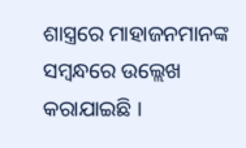ଶାସ୍ତ୍ରରେ ମାହାଜନମାନଙ୍କ ସମ୍ବନ୍ଧରେ ଉଲ୍ଲେଖ କରାଯାଇଛି ।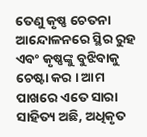ତେଣୁ କୃଷ୍ଣ ଚେତନା ଆନ୍ଦୋଳନରେ ସ୍ଥିର ରୁହ ଏବଂ କୃଷ୍ଣଙ୍କୁ ବୁଝିବାକୁ ଚେଷ୍ଟା କର । ଆମ ପାଖରେ ଏତେ ସାରା ସାହିତ୍ୟ ଅଛି, ଅଧିକୃତ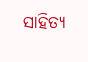ସାହିତ୍ୟ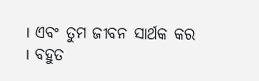। ଏବଂ ତୁମ ଜୀବନ ସାର୍ଥକ କର । ବହୁତ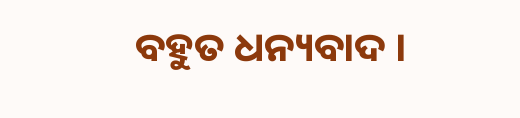ବହୁତ ଧନ୍ୟବାଦ ।